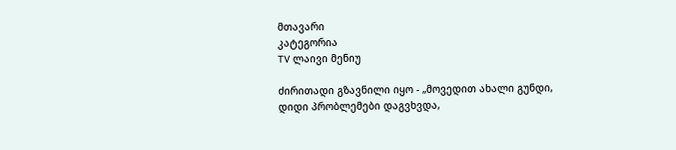მთავარი
კატეგორია
TV ლაივი მენიუ

ძირითადი გზავნილი იყო - „მოვედით ახალი გუნდი, დიდი პრობლემები დაგვხვდა,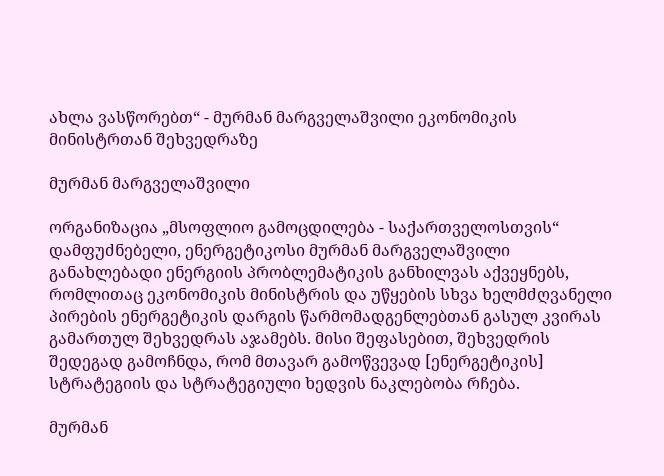ახლა ვასწორებთ“ - მურმან მარგველაშვილი ეკონომიკის მინისტრთან შეხვედრაზე

მურმან მარგველაშვილი

ორგანიზაცია „მსოფლიო გამოცდილება - საქართველოსთვის“ დამფუძნებელი, ენერგეტიკოსი მურმან მარგველაშვილი განახლებადი ენერგიის პრობლემატიკის განხილვას აქვეყნებს, რომლითაც ეკონომიკის მინისტრის და უწყების სხვა ხელმძღვანელი პირების ენერგეტიკის დარგის წარმომადგენლებთან გასულ კვირას გამართულ შეხვედრას აჯამებს. მისი შეფასებით, შეხვედრის შედეგად გამოჩნდა, რომ მთავარ გამოწვევად [ენერგეტიკის] სტრატეგიის და სტრატეგიული ხედვის ნაკლებობა რჩება.

მურმან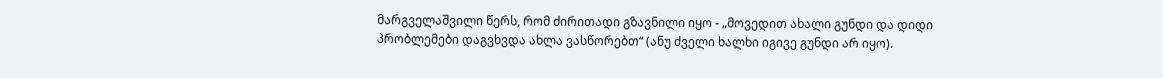მარგველაშვილი წერს, რომ ძირითადი გზავნილი იყო - „მოვედით ახალი გუნდი და დიდი პრობლემები დაგვხვდა ახლა ვასწორებთ“ (ანუ ძველი ხალხი იგივე გუნდი არ იყო).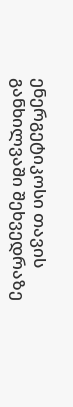ენერგეტიკოსი თავის განხილვაში შეხვედრაზე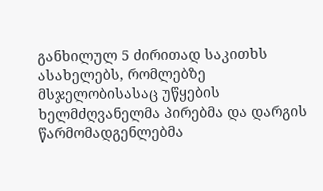განხილულ 5 ძირითად საკითხს ასახელებს, რომლებზე მსჯელობისასაც უწყების ხელმძღვანელმა პირებმა და დარგის წარმომადგენლებმა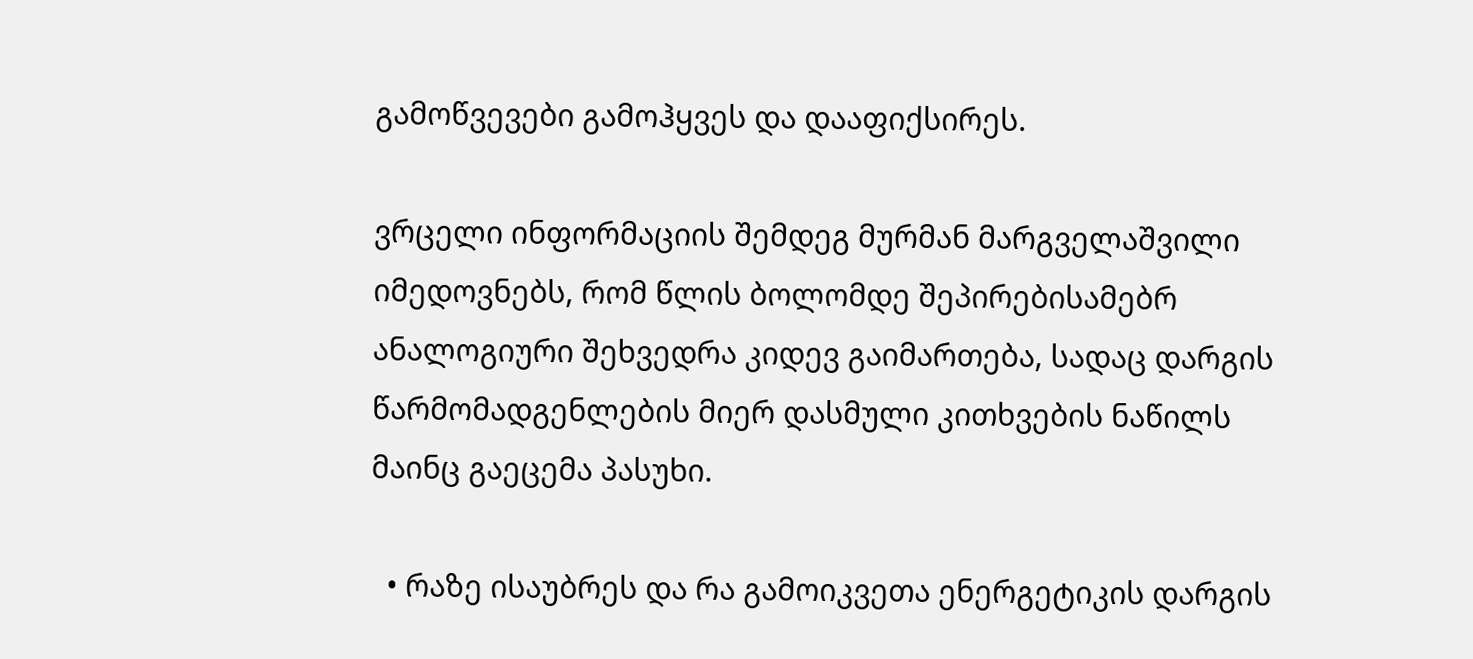გამოწვევები გამოჰყვეს და დააფიქსირეს.

ვრცელი ინფორმაციის შემდეგ მურმან მარგველაშვილი იმედოვნებს, რომ წლის ბოლომდე შეპირებისამებრ ანალოგიური შეხვედრა კიდევ გაიმართება, სადაც დარგის წარმომადგენლების მიერ დასმული კითხვების ნაწილს მაინც გაეცემა პასუხი.

  • რაზე ისაუბრეს და რა გამოიკვეთა ენერგეტიკის დარგის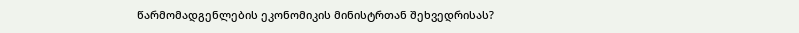წარმომადგენლების ეკონომიკის მინისტრთან შეხვედრისას?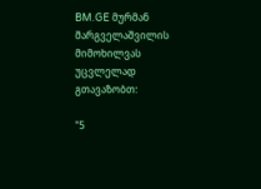BM.GE მურმან მარგველაშვილის მიმოხილვას უცვლელად გთავაზობთ:

"5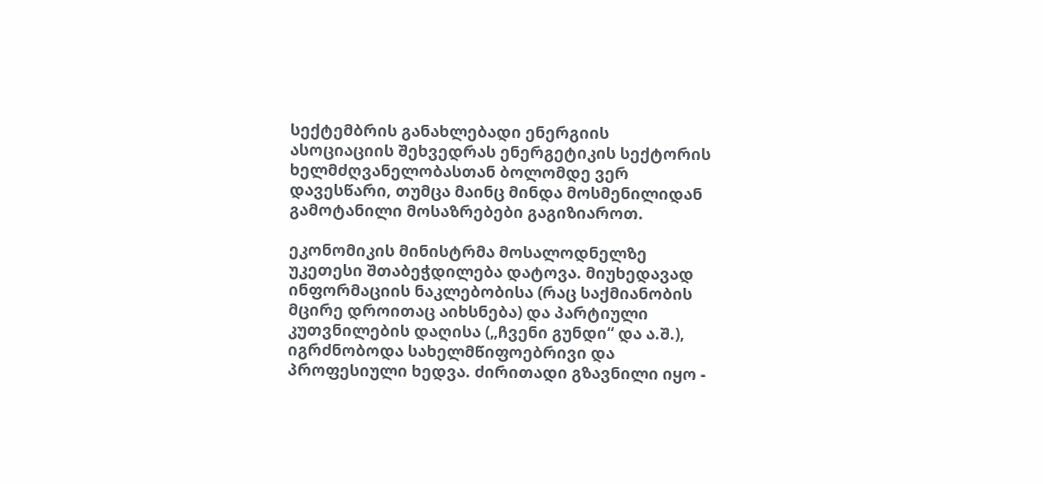სექტემბრის განახლებადი ენერგიის ასოციაციის შეხვედრას ენერგეტიკის სექტორის ხელმძღვანელობასთან ბოლომდე ვერ დავესწარი, თუმცა მაინც მინდა მოსმენილიდან გამოტანილი მოსაზრებები გაგიზიაროთ.

ეკონომიკის მინისტრმა მოსალოდნელზე უკეთესი შთაბეჭდილება დატოვა. მიუხედავად ინფორმაციის ნაკლებობისა (რაც საქმიანობის მცირე დროითაც აიხსნება) და პარტიული კუთვნილების დაღისა („ჩვენი გუნდი“ და ა.შ.), იგრძნობოდა სახელმწიფოებრივი და პროფესიული ხედვა. ძირითადი გზავნილი იყო -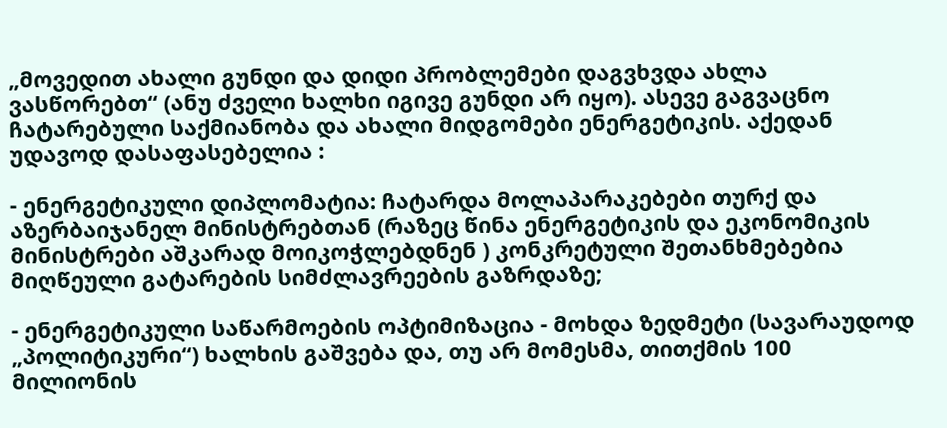„მოვედით ახალი გუნდი და დიდი პრობლემები დაგვხვდა ახლა ვასწორებთ“ (ანუ ძველი ხალხი იგივე გუნდი არ იყო). ასევე გაგვაცნო ჩატარებული საქმიანობა და ახალი მიდგომები ენერგეტიკის. აქედან უდავოდ დასაფასებელია :

- ენერგეტიკული დიპლომატია: ჩატარდა მოლაპარაკებები თურქ და აზერბაიჯანელ მინისტრებთან (რაზეც წინა ენერგეტიკის და ეკონომიკის მინისტრები აშკარად მოიკოჭლებდნენ ) კონკრეტული შეთანხმებებია მიღწეული გატარების სიმძლავრეების გაზრდაზე;

- ენერგეტიკული საწარმოების ოპტიმიზაცია - მოხდა ზედმეტი (სავარაუდოდ „პოლიტიკური“) ხალხის გაშვება და, თუ არ მომესმა, თითქმის 100 მილიონის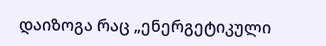დაიზოგა რაც „ენერგეტიკული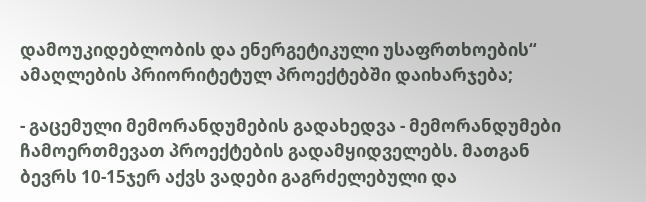დამოუკიდებლობის და ენერგეტიკული უსაფრთხოების“ ამაღლების პრიორიტეტულ პროექტებში დაიხარჯება;

- გაცემული მემორანდუმების გადახედვა - მემორანდუმები ჩამოერთმევათ პროექტების გადამყიდველებს. მათგან ბევრს 10-15ჯერ აქვს ვადები გაგრძელებული და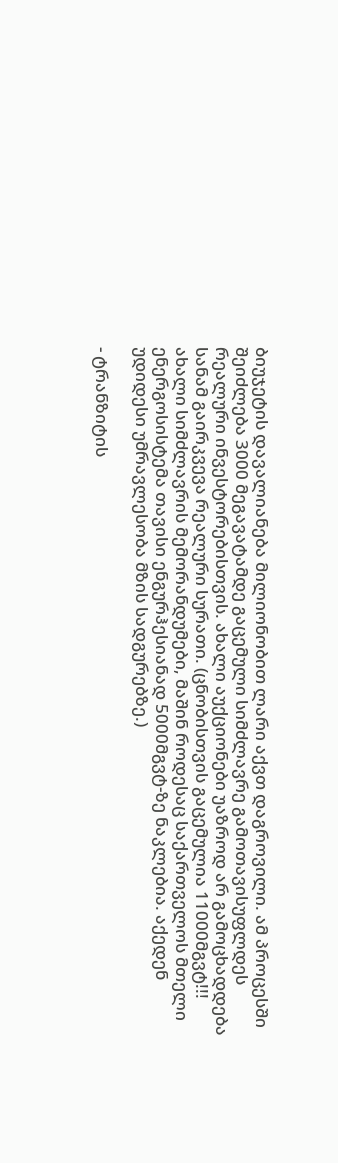ბიუჯეტის დავალიანება მილიონობით ლარი აქვთ დაგროვილი. ამ პროცესში შეიძლება 3000 მეგავატამდე გაცემული სიმძლავრე გამოთავისუფლდეს რეალური ინვესტორებისთვის. ახალი აუქციონები უაზროდ არ გამოცხადდება სანამ გაირკვევა რეალური სურათი. (ცნობისთვის გაცემულია 11000მგვტ!!! ახალი სიმძლავრის მემორანდუმები, მაშინ როდესაც საქართველოს მთელი ენერგოსისტემა თავისი ენგურჰესიანად 5000მგვტ-ზე ნაკლებია. აქედენ უდიდესი უმრავლესობა მზის სადგურებზე.)

- ტრანზიტის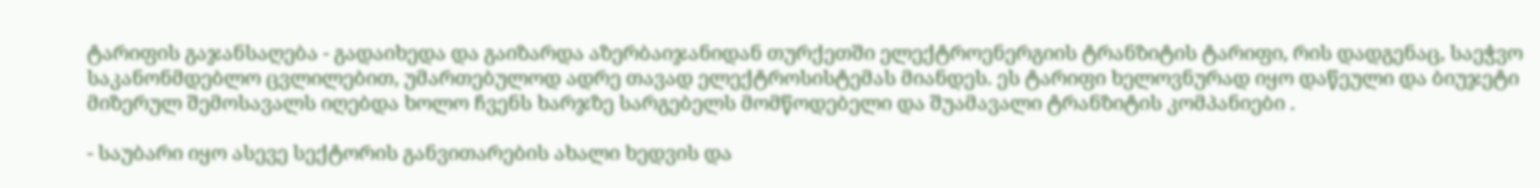ტარიფის გაჯანსაღება - გადაიხედა და გაიზარდა აზერბაიჯანიდან თურქეთში ელექტროენერგიის ტრანზიტის ტარიფი, რის დადგენაც, საეჭვო საკანონმდებლო ცვლილებით, უმართებულოდ ადრე თავად ელექტროსისტემას მიანდეს. ეს ტარიფი ხელოვნურად იყო დაწეული და ბიუჯეტი მიზერულ შემოსავალს იღებდა ხოლო ჩვენს ხარჯზე სარგებელს მომწოდებელი და შუამავალი ტრანზიტის კომპანიები .

- საუბარი იყო ასევე სექტორის განვითარების ახალი ხედვის და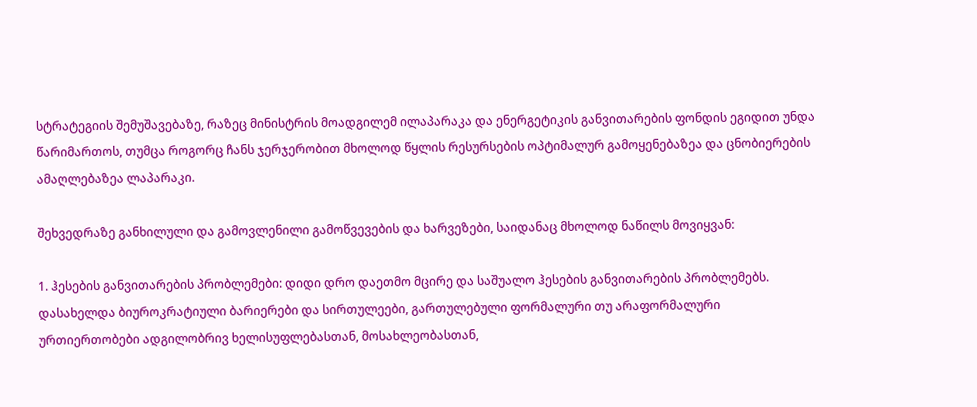სტრატეგიის შემუშავებაზე, რაზეც მინისტრის მოადგილემ ილაპარაკა და ენერგეტიკის განვითარების ფონდის ეგიდით უნდა წარიმართოს, თუმცა როგორც ჩანს ჯერჯერობით მხოლოდ წყლის რესურსების ოპტიმალურ გამოყენებაზეა და ცნობიერების ამაღლებაზეა ლაპარაკი.

შეხვედრაზე განხილული და გამოვლენილი გამოწვევების და ხარვეზები, საიდანაც მხოლოდ ნაწილს მოვიყვან:

1. ჰესების განვითარების პრობლემები: დიდი დრო დაეთმო მცირე და საშუალო ჰესების განვითარების პრობლემებს. დასახელდა ბიუროკრატიული ბარიერები და სირთულეები, გართულებული ფორმალური თუ არაფორმალური ურთიერთობები ადგილობრივ ხელისუფლებასთან, მოსახლეობასთან,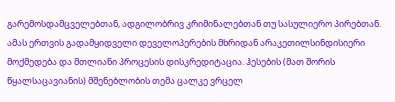გარემოსდამცველებთან, ადგილობრივ კრიმინალებთან თუ სასულიერო პირებთან. ამას ერთვის გადამყიდველი დეველოპერების მხრიდან არაკეთილსინდისიერი მოქმედება და მთლიანი პროცესის დისკრედიტაცია. ჰესების (მათ შორის წყალსაცავიანის) მშენებლობის თემა ცალკე ვრცელ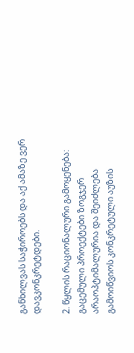განხილვას საჭიროებს და აქ ამაზე ვერ დავკონკრეტდები.

2. წყლის რაციონალური გამოყენება: გაცემული პროექტები ზოგჯერ არაოპტიმალურია და შეიძლება გამოიწვიოს კონკრეტული აუზის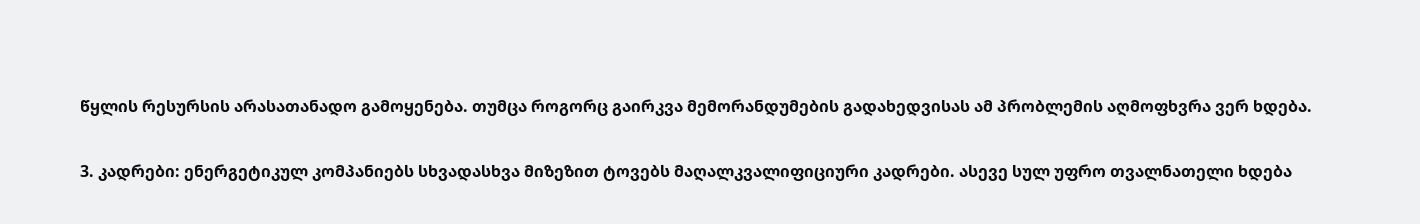წყლის რესურსის არასათანადო გამოყენება. თუმცა როგორც გაირკვა მემორანდუმების გადახედვისას ამ პრობლემის აღმოფხვრა ვერ ხდება.

3. კადრები: ენერგეტიკულ კომპანიებს სხვადასხვა მიზეზით ტოვებს მაღალკვალიფიციური კადრები. ასევე სულ უფრო თვალნათელი ხდება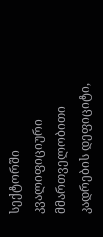სექტორში კვალიფიციური მმართველობითი კადრების დეფიციტი,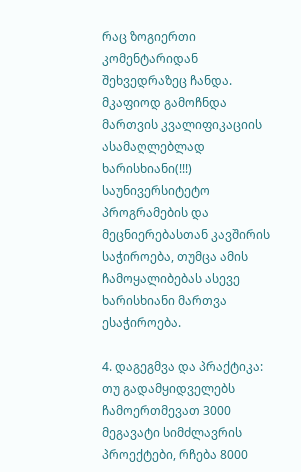რაც ზოგიერთი კომენტარიდან შეხვედრაზეც ჩანდა. მკაფიოდ გამოჩნდა მართვის კვალიფიკაციის ასამაღლებლად ხარისხიანი(!!!) საუნივერსიტეტო პროგრამების და მეცნიერებასთან კავშირის საჭიროება, თუმცა ამის ჩამოყალიბებას ასევე ხარისხიანი მართვა ესაჭიროება.

4. დაგეგმვა და პრაქტიკა: თუ გადამყიდველებს ჩამოერთმევათ 3000 მეგავატი სიმძლავრის პროექტები, რჩება 8000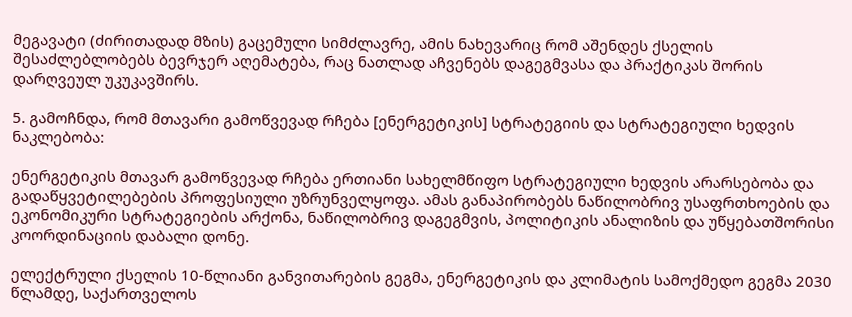მეგავატი (ძირითადად მზის) გაცემული სიმძლავრე, ამის ნახევარიც რომ აშენდეს ქსელის შესაძლებლობებს ბევრჯერ აღემატება, რაც ნათლად აჩვენებს დაგეგმვასა და პრაქტიკას შორის დარღვეულ უკუკავშირს.

5. გამოჩნდა, რომ მთავარი გამოწვევად რჩება [ენერგეტიკის] სტრატეგიის და სტრატეგიული ხედვის ნაკლებობა:

ენერგეტიკის მთავარ გამოწვევად რჩება ერთიანი სახელმწიფო სტრატეგიული ხედვის არარსებობა და გადაწყვეტილებების პროფესიული უზრუნველყოფა. ამას განაპირობებს ნაწილობრივ უსაფრთხოების და ეკონომიკური სტრატეგიების არქონა, ნაწილობრივ დაგეგმვის, პოლიტიკის ანალიზის და უწყებათშორისი კოორდინაციის დაბალი დონე.

ელექტრული ქსელის 10-წლიანი განვითარების გეგმა, ენერგეტიკის და კლიმატის სამოქმედო გეგმა 2030 წლამდე, საქართველოს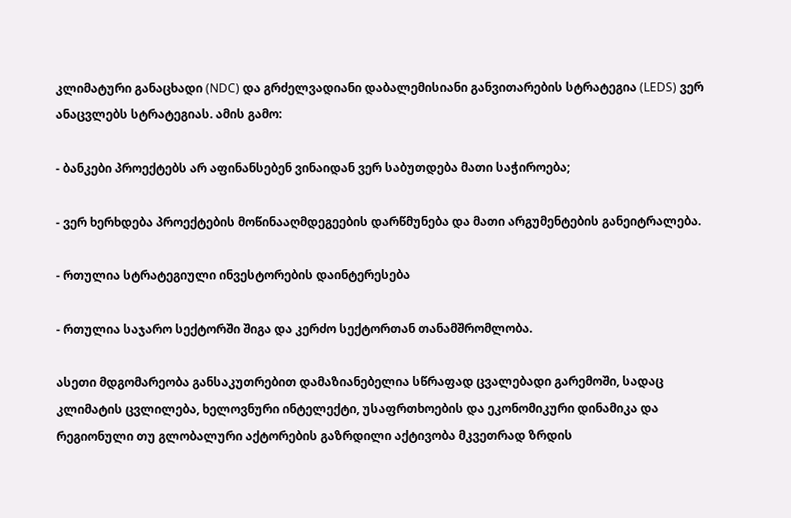კლიმატური განაცხადი (NDC) და გრძელვადიანი დაბალემისიანი განვითარების სტრატეგია (LEDS) ვერ ანაცვლებს სტრატეგიას. ამის გამო:

- ბანკები პროექტებს არ აფინანსებენ ვინაიდან ვერ საბუთდება მათი საჭიროება;

- ვერ ხერხდება პროექტების მოწინააღმდეგეების დარწმუნება და მათი არგუმენტების განეიტრალება.

- რთულია სტრატეგიული ინვესტორების დაინტერესება

- რთულია საჯარო სექტორში შიგა და კერძო სექტორთან თანამშრომლობა.

ასეთი მდგომარეობა განსაკუთრებით დამაზიანებელია სწრაფად ცვალებადი გარემოში, სადაც კლიმატის ცვლილება, ხელოვნური ინტელექტი, უსაფრთხოების და ეკონომიკური დინამიკა და რეგიონული თუ გლობალური აქტორების გაზრდილი აქტივობა მკვეთრად ზრდის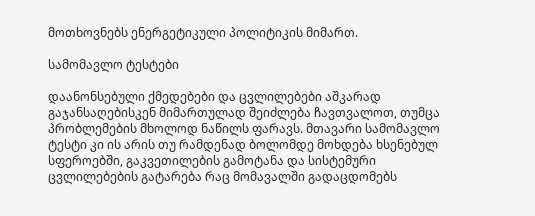მოთხოვნებს ენერგეტიკული პოლიტიკის მიმართ.

სამომავლო ტესტები

დაანონსებული ქმედებები და ცვლილებები აშკარად გაჯანსაღებისკენ მიმართულად შეიძლება ჩავთვალოთ, თუმცა პრობლემების მხოლოდ ნაწილს ფარავს. მთავარი სამომავლო ტესტი კი ის არის თუ რამდენად ბოლომდე მოხდება ხსენებულ სფეროებში, გაკვეთილების გამოტანა და სისტემური ცვლილებების გატარება რაც მომავალში გადაცდომებს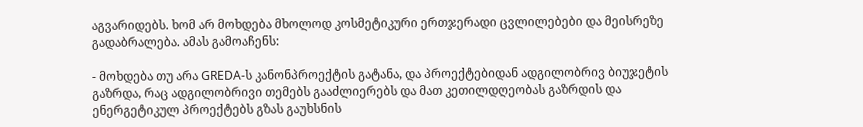აგვარიდებს. ხომ არ მოხდება მხოლოდ კოსმეტიკური ერთჯერადი ცვლილებები და მეისრეზე გადაბრალება. ამას გამოაჩენს:

- მოხდება თუ არა GREDA-ს კანონპროექტის გატანა, და პროექტებიდან ადგილობრივ ბიუჯეტის გაზრდა, რაც ადგილობრივი თემებს გააძლიერებს და მათ კეთილდღეობას გაზრდის და ენერგეტიკულ პროექტებს გზას გაუხსნის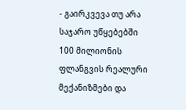- გაირკვევა თუ არა საჯარო უწყებებში 100 მილიონის ფლანგვის რეალური მექანიზმები და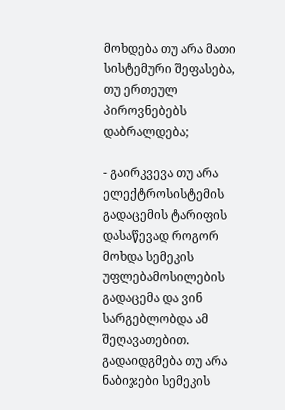მოხდება თუ არა მათი სისტემური შეფასება, თუ ერთეულ პიროვნებებს დაბრალდება;

- გაირკვევა თუ არა ელექტროსისტემის გადაცემის ტარიფის დასაწევად როგორ მოხდა სემეკის უფლებამოსილების გადაცემა და ვინ სარგებლობდა ამ შეღავათებით. გადაიდგმება თუ არა ნაბიჯები სემეკის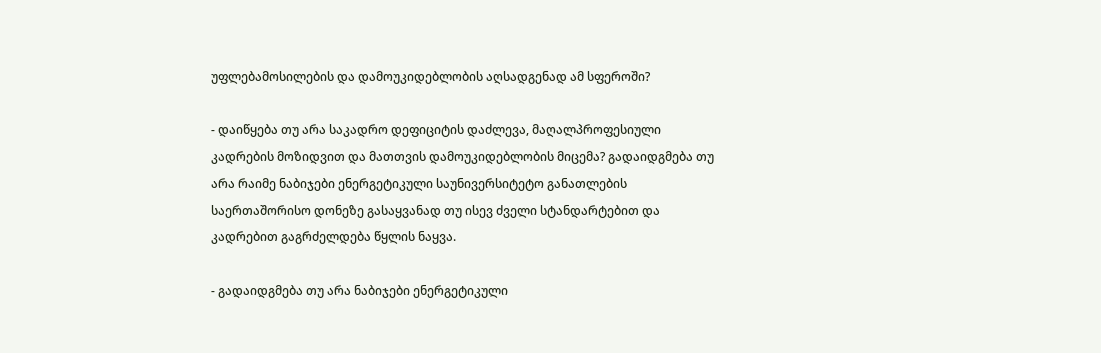უფლებამოსილების და დამოუკიდებლობის აღსადგენად ამ სფეროში?

- დაიწყება თუ არა საკადრო დეფიციტის დაძლევა, მაღალპროფესიული კადრების მოზიდვით და მათთვის დამოუკიდებლობის მიცემა? გადაიდგმება თუ არა რაიმე ნაბიჯები ენერგეტიკული საუნივერსიტეტო განათლების საერთაშორისო დონეზე გასაყვანად თუ ისევ ძველი სტანდარტებით და კადრებით გაგრძელდება წყლის ნაყვა.

- გადაიდგმება თუ არა ნაბიჯები ენერგეტიკული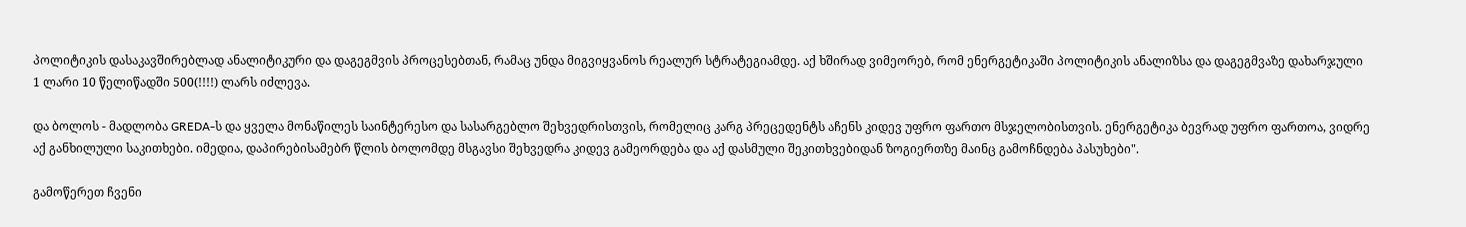პოლიტიკის დასაკავშირებლად ანალიტიკური და დაგეგმვის პროცესებთან, რამაც უნდა მიგვიყვანოს რეალურ სტრატეგიამდე. აქ ხშირად ვიმეორებ, რომ ენერგეტიკაში პოლიტიკის ანალიზსა და დაგეგმვაზე დახარჯული 1 ლარი 10 წელიწადში 500(!!!!) ლარს იძლევა.

და ბოლოს - მადლობა GREDA-ს და ყველა მონაწილეს საინტერესო და სასარგებლო შეხვედრისთვის, რომელიც კარგ პრეცედენტს აჩენს კიდევ უფრო ფართო მსჯელობისთვის. ენერგეტიკა ბევრად უფრო ფართოა, ვიდრე აქ განხილული საკითხები. იმედია, დაპირებისამებრ წლის ბოლომდე მსგავსი შეხვედრა კიდევ გამეორდება და აქ დასმული შეკითხვებიდან ზოგიერთზე მაინც გამოჩნდება პასუხები".

გამოწერეთ ჩვენი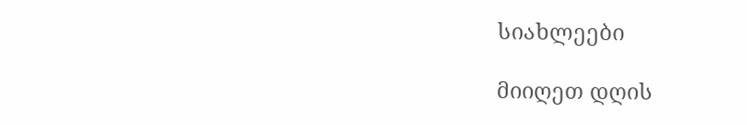სიახლეები

მიიღეთ დღის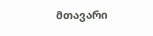მთავარი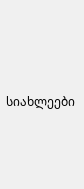სიახლეები